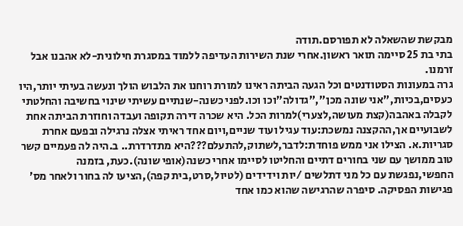מבקשת שהשאלה לא תפורסם.תודה
בתי בת 25 סיימה תואר ראשון.אחרי שנת השירות העדיפה ללמוד במסגרת חילונית-לא אהבנו אבל זרמנו.
גרה במעונות הסטודנטים וכל הגעה הביתה ראינו למורת רוחנו את הלבוש הולך ונעשה בעיתי יותר,היו כעסים,בכיות,"אני שונה מכן","גדולה"וכו וכו.לפני כשנה-שנתיים עשיתי שינוי בחשיבה והחלטתי לקבלה באהבה(קצת מעושה,לצערי)למרות הכל. היא שכרה דירה תקופה ועבדה וחוזרת הביתה אחת לשבועיים אך,ההקצנה נמשכת:עוד עגיל ועוד שניים,ויום אחד ראיתי אצלה נרגילה ובפעם אחרת סגריות.א. הצילו אני ממש פוחדת:לדבר,לשתוק,להתעלם???היא מתדרדרת.. ב.היה לה פעמיים קשר טוב ממושך עם שני בחורים דתיים והחליטו לסיימו אחרי כשנה(אופי שונה).כעת, בזמנה החפשי,נפגשת עם כל מני דתלשים /יות וידידים (לטיול,סרט,בית קפה),הציעו לה בחור ולאחר מס' פגישות הפסיקה. סיפרה שהרגישה שהוא כמו אחד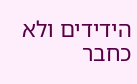הידידים ולא כחבר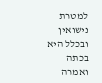למטרת נישואין ובכלל היא בכתה ואמרה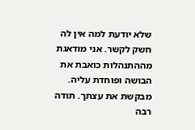שלא יודעת למה אין לה חשק לקשר. אני מודאגת מההתנהלות כואבת את הבושה ופוחדת עליה. מבקשת את עצתך. תודה רבה